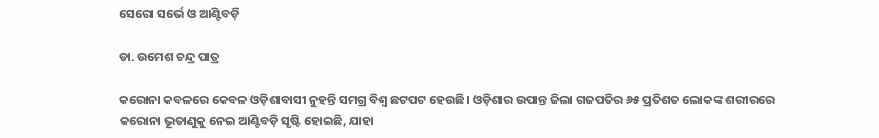ସେରୋ ସର୍ଭେ ଓ ଆଣ୍ଟିବଡ଼ି

ଡା. ଉମେଶ ଚନ୍ଦ୍ର ପାତ୍ର

କରୋନା କବଳରେ କେବଳ ଓଡ଼ିଶାବାସୀ ନୁହନ୍ତି ସମଗ୍ର ବିଶ୍ୱ ଛଟପଟ ହେଉଛି। ଓଡ଼ିଶାର ଉପାନ୍ତ ଜିଲା ଗଜପତିର ୬୫ ପ୍ରତିଶତ ଲୋକଙ୍କ ଶରୀରରେ କରୋନା ଭୂତାଣୁକୁ ନେଇ ଆଣ୍ଟିବଡ଼ି ସୃଷ୍ଟି ହୋଇଛି, ଯାହା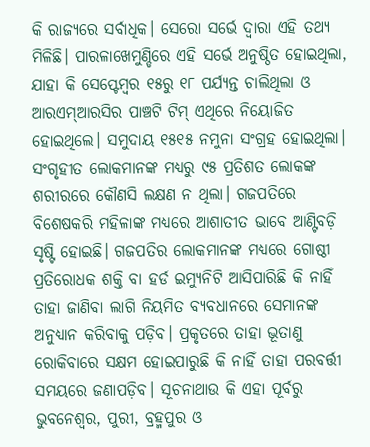କି ରାଜ୍ୟରେ ସର୍ବାଧିକ। ସେରୋ ସର୍ଭେ ଦ୍ୱାରା ଏହି ତଥ୍ୟ ମିଳିଛି। ପାରଳାଖେମୁଣ୍ଡିରେ ଏହି ସର୍ଭେ ଅନୁଷ୍ଠିତ ହୋଇଥିଲା, ଯାହା କି ସେପ୍ଟେମ୍ବର ୧୫ରୁ ୧୮ ପର୍ଯ୍ୟନ୍ତ ଚାଲିଥିଲା ଓ ଆରଏମ୍‌ଆରସିର ପାଞ୍ଚଟି ଟିମ୍‌ ଏଥିରେ ନିୟୋଜିତ ହୋଇଥିଲେ। ସମୁଦାୟ ୧୫୧୫ ନମୁନା ସଂଗ୍ରହ ହୋଇଥିଲା। ସଂଗୃହୀତ ଲୋକମାନଙ୍କ ମଧ୍ୟରୁ ୯୫ ପ୍ରତିଶତ ଲୋକଙ୍କ ଶରୀରରେ କୌଣସି ଲକ୍ଷଣ ନ ଥିଲା। ଗଜପତିରେ ବିଶେଷକରି ମହିଳାଙ୍କ ମଧ୍ୟରେ ଆଶାତୀତ ଭାବେ ଆଣ୍ଟିବଡ଼ି ସୃଷ୍ଟି ହୋଇଛି। ଗଜପତିର ଲୋକମାନଙ୍କ ମଧ୍ୟରେ ଗୋଷ୍ଠୀ ପ୍ରତିରୋଧକ ଶକ୍ତି ବା ହର୍ଡ ଇମ୍ୟୁନିଟି ଆସିପାରିଛି କି ନାହିଁ ତାହା ଜାଣିବା ଲାଗି ନିୟମିତ ବ୍ୟବଧାନରେ ସେମାନଙ୍କ ଅନୁଧ୍ୟାନ କରିବାକୁ ପଡ଼ିବ। ପ୍ରକୃତରେ ତାହା ଭୂତାଣୁ ରୋକିବାରେ ସକ୍ଷମ ହୋଇପାରୁଛି କି ନାହିଁ ତାହା ପରବର୍ତ୍ତୀ ସମୟରେ ଜଣାପଡ଼ିବ। ସୂଚନାଥାଉ କି ଏହା ପୂର୍ବରୁ ଭୁବନେଶ୍ୱର, ପୁରୀ, ବ୍ରହ୍ମପୁର ଓ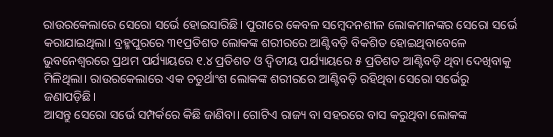ରାଉରକେଲାରେ ସେରୋ ସର୍ଭେ ହୋଇସାରିଛି। ପୁରୀରେ କେବଳ ସମ୍ବେଦନଶୀଳ ଲୋକମାନଙ୍କର ସେରୋ ସର୍ଭେ କରାଯାଇଥିଲା। ବ୍ରହ୍ମପୁରରେ ୩୧ପ୍ରତିଶତ ଲୋକଙ୍କ ଶରୀରରେ ଆଣ୍ଟିବଡ଼ି ବିକଶିତ ହୋଇଥିବାବେଳେ ଭୁବନେଶ୍ୱରରେ ପ୍ରଥମ ପର୍ଯ୍ୟାୟରେ ୧.୪ ପ୍ରତିଶତ ଓ ଦ୍ୱିତୀୟ ପର୍ଯ୍ୟାୟରେ ୫ ପ୍ରତିଶତ ଆଣ୍ଟିବଡ଼ି ଥିବା ଦେଖିବାକୁ ମିଳିଥିଲା। ରାଉରକେଲାରେ ଏକ ଚତୁର୍ଥାଂଶ ଲୋକଙ୍କ ଶରୀରରେ ଆଣ୍ଟିବଡ଼ି ରହିଥିବା ସେରୋ ସର୍ଭେରୁ ଜଣାପଡ଼ିଛି।
ଆସନ୍ତୁ ସେରୋ ସର୍ଭେ ସମ୍ପର୍କରେ କିଛି ଜାଣିବା। ଗୋଟିଏ ରାଜ୍ୟ ବା ସହରରେ ବାସ କରୁଥିବା ଲୋକଙ୍କ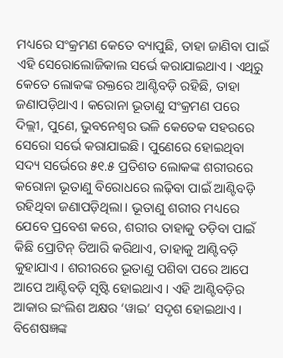ମଧ୍ୟରେ ସଂକ୍ରମଣ କେତେ ବ୍ୟାପୁଛି, ତାହା ଜାଣିବା ପାଇଁ ଏହି ସେରୋଲୋଜିକାଲ ସର୍ଭେ କରାଯାଇଥାଏ। ଏଥିରୁ କେତେ ଲୋକଙ୍କ ରକ୍ତରେ ଆଣ୍ଟିବଡ଼ି ରହିଛି, ତାହା ଜଣାପଡ଼ିଥାଏ। କରୋନା ଭୂତାଣୁ ସଂକ୍ରମଣ ପରେ ଦିଲ୍ଲୀ, ପୁଣେ, ଭୁବନେଶ୍ୱର ଭଳି କେତେକ ସହରରେ ସେରୋ ସର୍ଭେ କରାଯାଇଛି। ପୁଣେରେ ହୋଇଥିବା ସଦ୍ୟ ସର୍ଭେରେ ୫୧.୫ ପ୍ରତିଶତ ଲୋକଙ୍କ ଶରୀରରେ କରୋନା ଭୂତାଣୁ ବିରୋଧରେ ଲଢ଼ିବା ପାଇଁ ଆଣ୍ଟିବଡ଼ି ରହିଥିବା ଜଣାପଡ଼ିଥିଲା। ଭୂତାଣୁ ଶରୀର ମଧ୍ୟରେ ଯେବେ ପ୍ରବେଶ କରେ, ଶରୀର ତାହାକୁ ତଡ଼ିବା ପାଇଁ କିଛି ପ୍ରୋଟିନ୍‌ ତିଆରି କରିଥାଏ, ତାହାକୁ ଆଣ୍ଟିବଡ଼ି କୁହାଯାଏ। ଶରୀରରେ ଭୂତାଣୁ ପଶିବା ପରେ ଆପେ ଆପେ ଆଣ୍ଟିବଡ଼ି ସୃଷ୍ଟି ହୋଇଥାଏ। ଏହି ଆଣ୍ଟିବଡ଼ିର ଆକାର ଇଂଲିଶ ଅକ୍ଷର ‘ୱାଇ’ ସଦୃଶ ହୋଇଥାଏ। ବିଶେଷଜ୍ଞଙ୍କ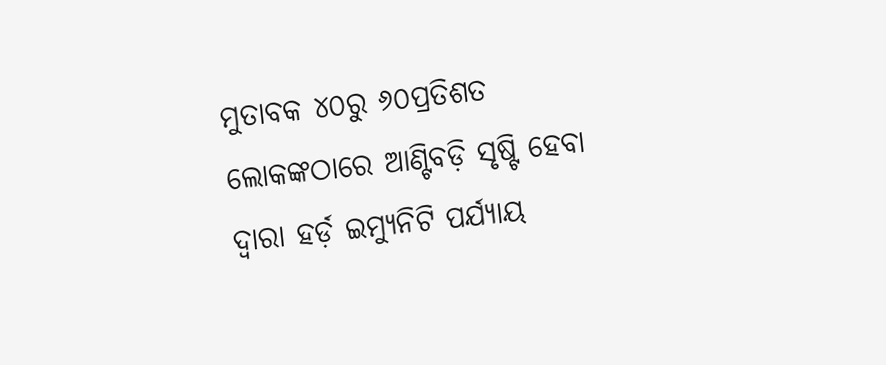ମୁତାବକ ୪୦ରୁ ୬୦ପ୍ରତିଶତ ଲୋକଙ୍କଠାରେ ଆଣ୍ଟିବଡ଼ି ସୃଷ୍ଟି ହେବା ଦ୍ୱାରା ହର୍ଡ଼ ଇମ୍ୟୁନିଟି ପର୍ଯ୍ୟାୟ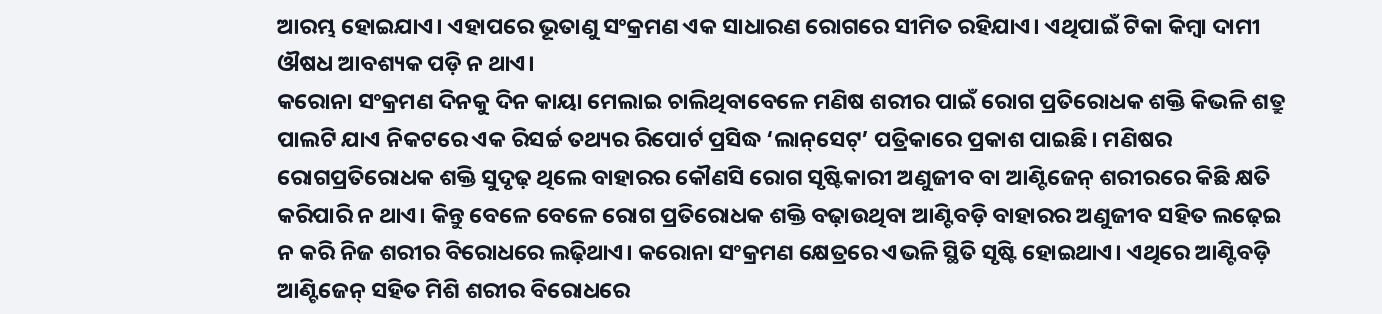ଆରମ୍ଭ ହୋଇଯାଏ। ଏହାପରେ ଭୂତାଣୁ ସଂକ୍ରମଣ ଏକ ସାଧାରଣ ରୋଗରେ ସୀମିତ ରହିଯାଏ। ଏଥିପାଇଁ ଟିକା କିମ୍ବା ଦାମୀ ଔଷଧ ଆବଶ୍ୟକ ପଡ଼ି ନ ଥାଏ।
କରୋନା ସଂକ୍ରମଣ ଦିନକୁ ଦିନ କାୟା ମେଲାଇ ଚାଲିଥିବାବେଳେ ମଣିଷ ଶରୀର ପାଇଁ ରୋଗ ପ୍ରତିରୋଧକ ଶକ୍ତି କିଭଳି ଶତ୍ରୁ ପାଲଟି ଯାଏ ନିକଟରେ ଏକ ରିସର୍ଚ୍ଚ ତଥ୍ୟର ରିପୋର୍ଟ ପ୍ରସିଦ୍ଧ ‘ଲାନ୍‌ସେଟ୍‌’ ପତ୍ରିକାରେ ପ୍ରକାଶ ପାଇଛି। ମଣିଷର ରୋଗପ୍ରତିରୋଧକ ଶକ୍ତି ସୁଦୃଢ଼ ଥିଲେ ବାହାରର କୌଣସି ରୋଗ ସୃଷ୍ଟିକାରୀ ଅଣୁଜୀବ ବା ଆଣ୍ଟିଜେନ୍‌ ଶରୀରରେ କିଛି କ୍ଷତି କରିପାରି ନ ଥାଏ। କିନ୍ତୁ ବେଳେ ବେଳେ ରୋଗ ପ୍ରତିରୋଧକ ଶକ୍ତି ବଢ଼ାଉଥିବା ଆଣ୍ଟିବଡ଼ି ବାହାରର ଅଣୁଜୀବ ସହିତ ଲଢ଼େଇ ନ କରି ନିଜ ଶରୀର ବିରୋଧରେ ଲଢ଼ିଥାଏ। କରୋନା ସଂକ୍ରମଣ କ୍ଷେତ୍ରରେ ଏଭଳି ସ୍ଥିତି ସୃଷ୍ଟି ହୋଇଥାଏ। ଏଥିରେ ଆଣ୍ଟିବଡ଼ି ଆଣ୍ଟିଜେନ୍‌ ସହିତ ମିଶି ଶରୀର ବିରୋଧରେ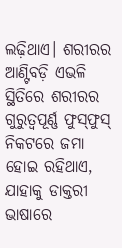ଲଢ଼ିଥାଏ। ଶରୀରର ଆଣ୍ଟିବଡ଼ି ଏଭଳି ସ୍ଥିତିରେ ଶରୀରର ଗୁରୁତ୍ୱପୂର୍ଣ୍ଣ ଫୁସ୍‌ଫୁସ୍‌ ନିକଟରେ ଜମା ହୋଇ ରହିଥାଏ, ଯାହାକୁ ଡାକ୍ତରୀ ଭାଷାରେ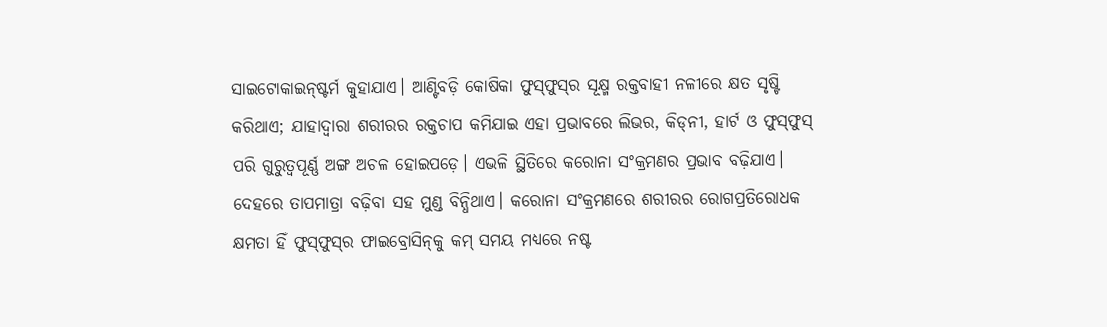ସାଇଟୋକାଇନ୍‌ଷ୍ଟର୍ମ କୁହାଯାଏ। ଆଣ୍ଟିବଡ଼ି କୋଷିକା ଫୁସ୍‌ଫୁସ୍‌ର ସୂକ୍ଷ୍ମ ରକ୍ତବାହୀ ନଳୀରେ କ୍ଷତ ସୃଷ୍ଟି କରିଥାଏ; ଯାହାଦ୍ୱାରା ଶରୀରର ରକ୍ତଚାପ କମିଯାଇ ଏହା ପ୍ରଭାବରେ ଲିଭର, କିଡ୍‌ନୀ, ହାର୍ଟ ଓ ଫୁସ୍‌ଫୁସ୍‌ ପରି ଗୁରୁତ୍ୱପୂର୍ଣ୍ଣ ଅଙ୍ଗ ଅଚଳ ହୋଇପଡ଼େ। ଏଭଳି ସ୍ଥିତିରେ କରୋନା ସଂକ୍ରମଣର ପ୍ରଭାବ ବଢ଼ିଯାଏ। ଦେହରେ ତାପମାତ୍ରା ବଢ଼ିବା ସହ ମୁଣ୍ଡ ବିନ୍ଧିଥାଏ। କରୋନା ସଂକ୍ରମଣରେ ଶରୀରର ରୋଗପ୍ରତିରୋଧକ କ୍ଷମତା ହିଁ ଫୁସ୍‌ଫୁସ୍‌ର ଫାଇବ୍ରୋସିନ୍‌କୁ କମ୍‌ ସମୟ ମଧ୍ୟରେ ନଷ୍ଟ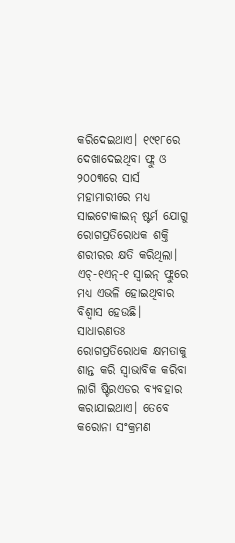କରିଦେଇଥାଏ। ୧୯୧୮ରେ ଦେଖାଦେଇଥିବା ଫ୍ଲୁ ଓ ୨୦୦୩ରେ ସାର୍ସ ମହାମାରୀରେ ମଧ୍ୟ ସାଇଟୋକାଇନ୍‌ ଷ୍ଟର୍ମ ଯୋଗୁ ରୋଗପ୍ରତିରୋଧକ ଶକ୍ତି ଶରୀରର କ୍ଷତି କରିଥିଲା। ଏଚ୍‌-୧ଏନ୍‌-୧ ସ୍ବାଇନ୍‌ ଫ୍ଲୁରେ ମଧ୍ୟ ଏଭଳି ହୋଇଥିବାର ବିଶ୍ୱାସ ହେଉଛି। ସାଧାରଣତଃ ରୋଗପ୍ରତିରୋଧକ କ୍ଷମତାକୁ ଶାନ୍ତ କରି ସ୍ବାଭାବିକ କରିବା ଲାଗି ଷ୍ଟିରଏଡର ବ୍ୟବହାର କରାଯାଇଥାଏ। ତେବେ କରୋନା ସଂକ୍ରମଣ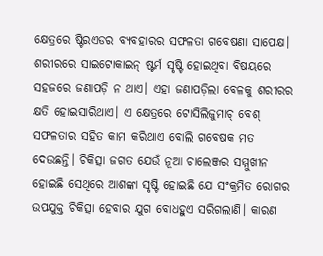କ୍ଷେତ୍ରରେ ଷ୍ଟିରଏଡର ବ୍ୟବହାରର ସଫଳତା ଗବେଷଣା ସାପେକ୍ଷ। ଶରୀରରେ ସାଇଟୋକାଇନ୍‌ ଷ୍ଟର୍ମ ସୃଷ୍ଟି ହୋଇଥିବା ବିଷୟରେ ସହଜରେ ଜଣାପଡ଼ି ନ ଥାଏ। ଏହା ଜଣାପଡ଼ିଲା ବେଳକୁ ଶରୀରର କ୍ଷତି ହୋଇସାରିଥାଏ। ଏ କ୍ଷେତ୍ରରେ ଟୋସିଲିଜୁମାଚ୍‌ ବେଶ୍‌ ସଫଳତାର ସହିତ କାମ କରିଥାଏ ବୋଲି ଗବେଷକ ମତ ଦେଉଛନ୍ତି। ଚିକିତ୍ସା ଜଗତ ଯେଉଁ ନୂଆ ଚାଲେଞ୍ଜର ସମ୍ମୁଖୀନ ହୋଇଛି ସେଥିରେ ଆଶଙ୍କା ସୃଷ୍ଟି ହୋଇଛି ଯେ ସଂକ୍ରମିତ ରୋଗର ଉପଯୁକ୍ତ ଚିକିତ୍ସା ହେବାର ଯୁଗ ବୋଧହୁଏ ସରିଗଲାଣି। କାରଣ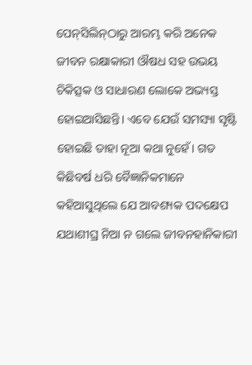ପେନ୍‌ସିଲିନ୍‌ଠାରୁ ଆରମ୍ଭ କରି ଅନେକ ଜୀବନ ରକ୍ଷାକାରୀ ଔଷଧ ସହ ଉଭୟ ଚିକିତ୍ସକ ଓ ସାଧାରଣ ଲୋକେ ଅଭ୍ୟସ୍ତ ହୋଇଆସିଛନ୍ତି। ଏବେ ଯେଉଁ ସମସ୍ୟା ସୃଷ୍ଟି ହୋଇଛି ତାହା ନୂଆ କଥା ନୁହେଁ। ଗତ କିଛିବର୍ଷ ଧରି ବୈଜ୍ଞାନିକମାନେ କହିଆସୁଥିଲେ ଯେ ଆବଶ୍ୟକ ପଦକ୍ଷେପ ଯଥାଶୀଘ୍ର ନିଆ ନ ଗଲେ ଜୀବନହାନିକାରୀ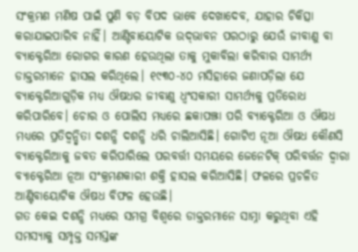ସଂକ୍ରମଣ ମଣିଷ ପାଇଁ ପୁଣି ବଡ଼ ବିପଦ ଭାବେ ଦେଖାଦେବ, ଯାହାର ଚିକିତ୍ସା କରାଯାଇପାରିବ ନାହିଁ। ଆଣ୍ଟିବାୟୋଟିକ ଉଦ୍‌ଭାବନ ପରଠାରୁ ଯେଉଁ ଜୀବାଣୁ ବା ବ୍ୟାକ୍ଟେରିଆ ରୋଗର କାରଣ ହେଉଥିଲା ତାକୁ ମୁକାବିଲା କରିବାର ସାମର୍ଥ୍ୟ ଡାକ୍ତରମାନେ ହାସଲ କରିଥିଲେ। ୧୯୩୦-୪୦ ମସିହାରେ ଜଣାପଡ଼ିଲା ଯେ ବ୍ୟାକ୍ଟେରିଆଗୁଡ଼ିକ ମଧ୍ୟ ଔଷଧର ଜୀବାଣୁ ଧ୍ୱଂସକାରୀ ସାମର୍ଥ୍ୟକୁ ପ୍ରତିରୋଧ କରିପାରିବେ। ଚୋର ଓ ପୋଲିସ ମଧ୍ୟରେ ଛକାପଞ୍ଝା ପରି ବ୍ୟାକ୍ଟେରିଆ ଓ ଔଷଧ ମଧ୍ୟରେ ପ୍ରତିଦ୍ୱନ୍ଦ୍ୱିତା ଦଶନ୍ଧି ଦଶନ୍ଧି ଧରି ଚାଲିଆସିଛି। ଗୋଟିଏ ନୂଆ ଔଷଧ କୌଣସି ବ୍ୟାକ୍ଟେରିଆକୁ ଜବତ କରିପାରିଲେ ପରବର୍ତ୍ତୀ ସମୟରେ ଜେନେଟିକ୍‌ ପରିବର୍ତ୍ତନ ଦ୍ୱାରା ବ୍ୟାକ୍ଟେରିଆ ନୂଆ ସଂକ୍ରମଣକାରୀ ଶକ୍ତି ହାସଲ କରିଆସିଛି। ଫଳରେ ପ୍ରଚଳିତ ଆଣ୍ଟିବାୟୋଟିକ ଔଷଧ ବିଫଳ ହେଉଛି।
ଗତ କେଇ ଦଶନ୍ଧି ମଧ୍ୟରେ ସମଗ୍ର ବିଶ୍ୱରେ ଡାକ୍ତରମାନେ ସାମ୍ନା କରୁଥିବା ଏହି ସମସ୍ୟାକୁ ସମ୍ପୃକ୍ତ ସମସ୍ତଙ୍କ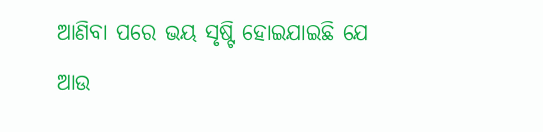ଆଣିବା ପରେ ଭୟ ସୃଷ୍ଟି ହୋଇଯାଇଛି ଯେ ଆଉ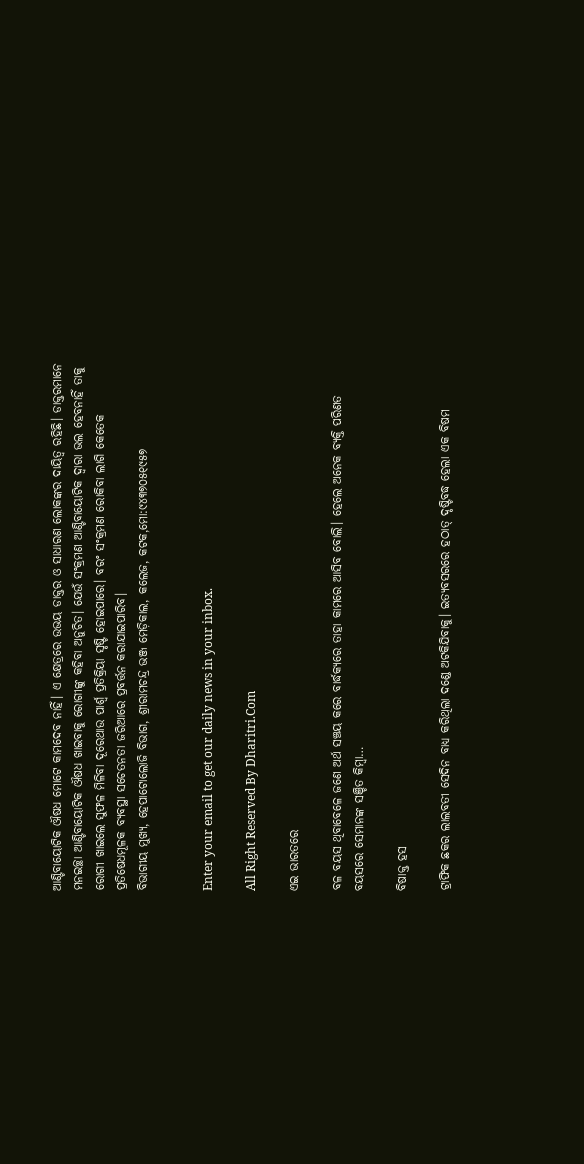ଆଣ୍ଟିବାୟୋଟିକ ଔଷଧ ମୋଟେ କାମଦେବ ନାହିଁ। ଏ କ୍ଷେତ୍ରରେ ଉଭୟ ଡାକ୍ତର ଓ ସାଧାରଣ ଲୋକଙ୍କର ଦାୟିତ୍ୱ ରହିଛି। ଡାକ୍ତରମାନେ ମନଇଚ୍ଛା ଆଣ୍ଟିବାୟୋଟିକ ଔଷଧ ଖାଇବାକୁ ରୋଗୀଙ୍କୁ କହିବା ଅନୁଚିତ। ଯେଉଁ ସଂକ୍ରମଣ ଆଣ୍ଟିବାୟୋଟିକ ଦ୍ୱାରା ଭଲ ହେବନାହିଁ ତାକୁ ରୋଗୀ ଖାଇଲେ ସୁଫଳ ମିଳିବା ଦୂରେଥାଉ ପାର୍ଶ୍ୱ ପ୍ରତିକ୍ରିୟା ସୃଷ୍ଟି ହୋଇପାରେ। ବରଂ ସଂକ୍ରମଣ ରୋକିବା ଲାଗି କେତେକ ପ୍ରତିଷେଧମୂଳକ ବ୍ୟବସ୍ଥା ସଚେତନତା ଜରିଆରେ ପ୍ରବର୍ତ୍ତନ କରାଯାଇପାରିବ।
ବିଭାଗୀୟ ମୁଖ୍ୟ, ହେପାଟୋଲୋଜି ବିଭାଗ, ଶ୍ରୀରାମଚନ୍ଦ୍ର ଭଞ୍ଜ ମେଡ଼ିକାଲ, କଲେଜ, କଟକ,ମୋ:୯୪୩୭୦୫୧୯୫୭


Enter your email to get our daily news in your inbox.

All Right Reserved By Dharitri.Com

ଏଇ ଭାରତରେ

ବଳ ବୟସ ଥିବାବେଳେ ଜଣେ ଅର୍ଥ ସଞ୍ଚୟ କରେ ବାର୍ଦ୍ଧକ୍ୟରେ ତାହା କାମରେ ଆସିବ ବୋଲି। ହେଲେ ଅନେକ ବ୍ୟକ୍ତି ପରିଣତ ବୟସରେ ସେମାନଙ୍କ ସଞ୍ଚିତ କିମ୍ବା…

ବିଷାକ୍ତ ହସ

ଟ୍ରାଫିକ ଛକର ଲାଲବତୀ ସେଦିନ ବାଧ୍ୟ କରିଥିଲା ଦଣ୍ଡେ ଅଟକିଯିବାକୁ। ଇତ୍ୟବସରରେ ହଠାତ୍‌ ଦୃଷ୍ଟିବଦ୍ଧ ହେଲା ଏକ ବିଷମ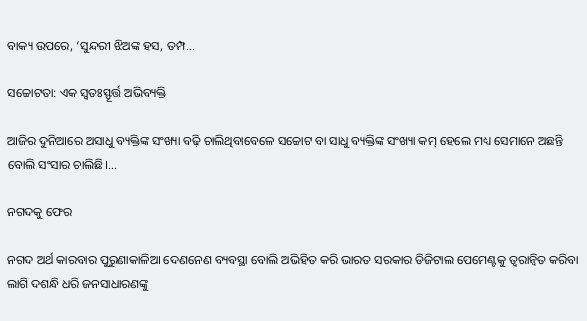ବାକ୍ୟ ଉପରେ, ‘ସୁନ୍ଦରୀ ଝିଅଙ୍କ ହସ, ତମ୍ପ…

ସଚ୍ଚୋଟତା: ଏକ ସ୍ବତଃସ୍ଫୂର୍ତ୍ତ ଅଭିବ୍ୟକ୍ତି

ଆଜିର ଦୁନିଆରେ ଅସାଧୁ ବ୍ୟକ୍ତିଙ୍କ ସଂଖ୍ୟା ବଢ଼ି ଚାଲିଥିବାବେଳେ ସଚ୍ଚୋଟ ବା ସାଧୁ ବ୍ୟକ୍ତିଙ୍କ ସଂଖ୍ୟା କମ୍‌ ହେଲେ ମଧ୍ୟ ସେମାନେ ଅଛନ୍ତି ବୋଲି ସଂସାର ଚାଲିଛି।…

ନଗଦକୁ ଫେର

ନଗଦ ଅର୍ଥ କାରବାର ପୁରୁଣାକାଳିଆ ଦେଣନେଣ ବ୍ୟବସ୍ଥା ବୋଲି ଅଭିହିତ କରି ଭାରତ ସରକାର ଡିଜିଟାଲ ପେମେଣ୍ଟକୁ ତ୍ୱରାନ୍ବିତ କରିବା ଲାଗି ଦଶନ୍ଧି ଧରି ଜନସାଧାରଣଙ୍କୁ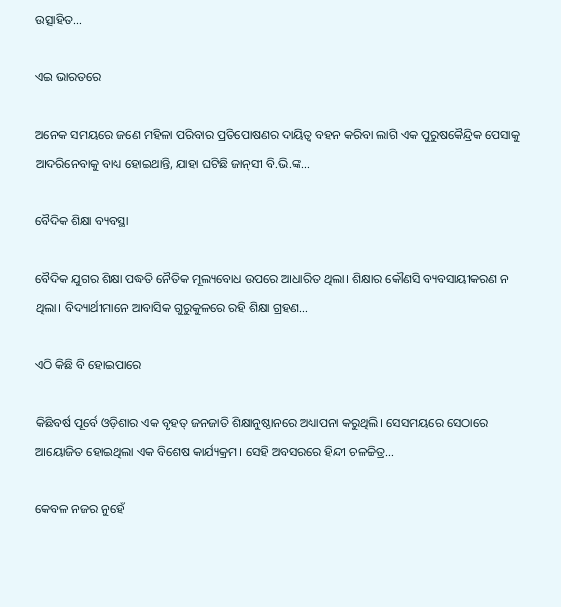ଉତ୍ସାହିତ…

ଏଇ ଭାରତରେ

ଅନେକ ସମୟରେ ଜଣେ ମହିଳା ପରିବାର ପ୍ରତିପୋଷଣର ଦାୟିତ୍ୱ ବହନ କରିବା ଲାଗି ଏକ ପୁରୁଷକୈନ୍ଦ୍ରିକ ପେସାକୁ ଆଦରିନେବାକୁ ବାଧ୍ୟ ହୋଇଥାନ୍ତି, ଯାହା ଘଟିଛି ଜାନ୍‌ସୀ ବି.ଭି.ଙ୍କ…

ବୈଦିକ ଶିକ୍ଷା ବ୍ୟବସ୍ଥା

ବୈଦିକ ଯୁଗର ଶିକ୍ଷା ପଦ୍ଧତି ନୈତିକ ମୂଲ୍ୟବୋଧ ଉପରେ ଆଧାରିତ ଥିଲା। ଶିକ୍ଷାର କୌଣସି ବ୍ୟବସାୟୀକରଣ ନ ଥିଲା। ବିଦ୍ୟାର୍ଥୀମାନେ ଆବାସିକ ଗୁରୁକୁଳରେ ରହି ଶିକ୍ଷା ଗ୍ରହଣ…

ଏଠି କିଛି ବି ହୋଇପାରେ

କିଛିବର୍ଷ ପୂର୍ବେ ଓଡ଼ିଶାର ଏକ ବୃହତ୍‌ ଜନଜାତି ଶିକ୍ଷାନୁଷ୍ଠାନରେ ଅଧ୍ୟାପନା କରୁଥିଲି। ସେସମୟରେ ସେଠାରେ ଆୟୋଜିତ ହୋଇଥିଲା ଏକ ବିଶେଷ କାର୍ଯ୍ୟକ୍ରମ। ସେହି ଅବସରରେ ହିନ୍ଦୀ ଚଳଚ୍ଚିତ୍ର…

କେବଳ ନଜର ନୁହେଁ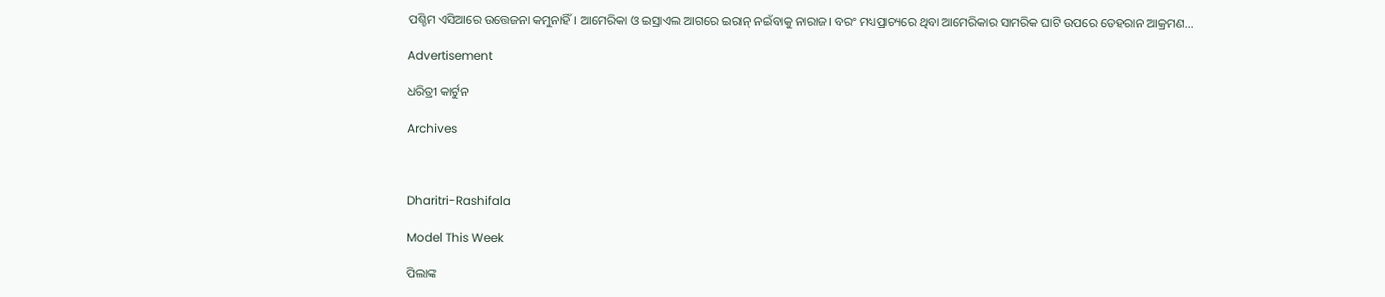ପଶ୍ଚିମ ଏସିଆରେ ଉତ୍ତେଜନା କମୁନାହିଁ। ଆମେରିକା ଓ ଇସ୍ରାଏଲ ଆଗରେ ଇରାନ୍‌ ନଇଁବାକୁ ନାରାଜ। ବରଂ ମଧ୍ୟପ୍ରାଚ୍ୟରେ ଥିବା ଆମେରିକାର ସାମରିକ ଘାଟି ଉପରେ ତେହରାନ ଆକ୍ରମଣ…

Advertisement

ଧରିତ୍ରୀ କାର୍ଟୁନ

Archives



Dharitri-Rashifala

Model This Week

ପିଲାଙ୍କ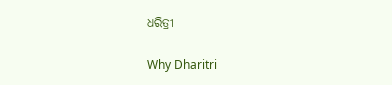ଧରିତ୍ରୀ

Why Dharitri